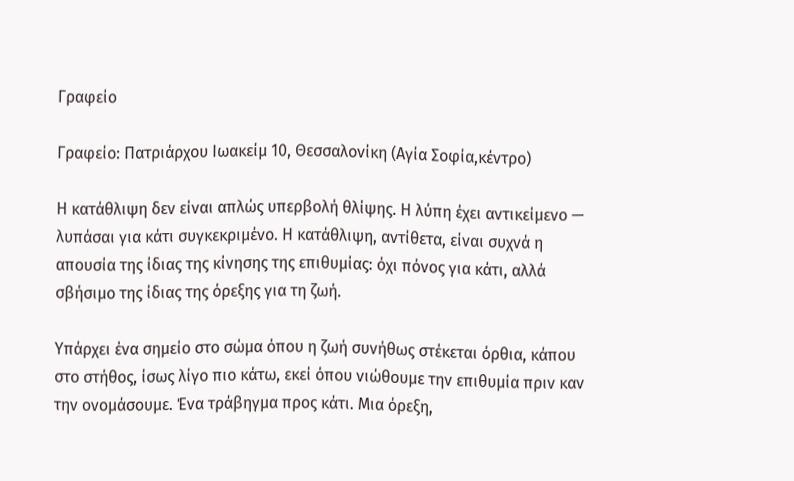Γραφείο

Γραφείο: Πατριάρχου Ιωακείμ 10, Θεσσαλονίκη (Αγία Σοφία,κέντρο)

Η κατάθλιψη δεν είναι απλώς υπερβολή θλίψης. Η λύπη έχει αντικείμενο — λυπάσαι για κάτι συγκεκριμένο. Η κατάθλιψη, αντίθετα, είναι συχνά η απουσία της ίδιας της κίνησης της επιθυμίας: όχι πόνος για κάτι, αλλά σβήσιμο της ίδιας της όρεξης για τη ζωή.

Υπάρχει ένα σημείο στο σώμα όπου η ζωή συνήθως στέκεται όρθια, κάπου στο στήθος, ίσως λίγο πιο κάτω, εκεί όπου νιώθουμε την επιθυμία πριν καν την ονομάσουμε. Ένα τράβηγμα προς κάτι. Μια όρεξη,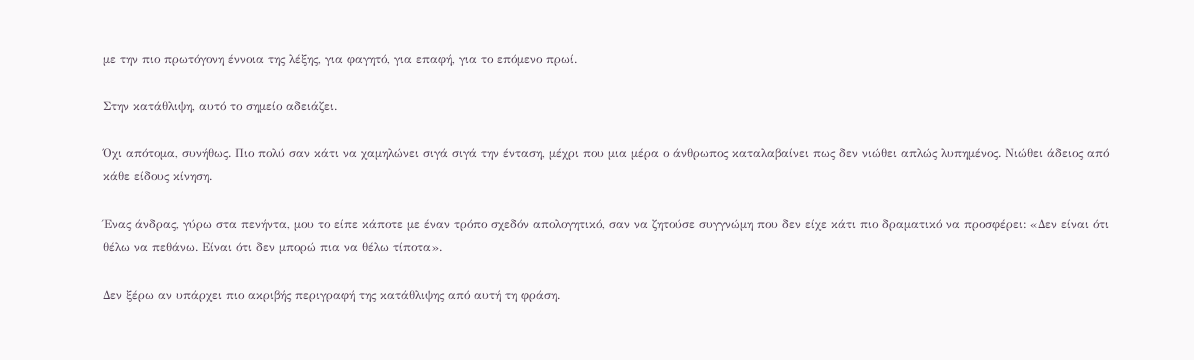με την πιο πρωτόγονη έννοια της λέξης, για φαγητό, για επαφή, για το επόμενο πρωί.

Στην κατάθλιψη, αυτό το σημείο αδειάζει.

Όχι απότομα, συνήθως. Πιο πολύ σαν κάτι να χαμηλώνει σιγά σιγά την ένταση, μέχρι που μια μέρα ο άνθρωπος καταλαβαίνει πως δεν νιώθει απλώς λυπημένος. Νιώθει άδειος από κάθε είδους κίνηση.

Ένας άνδρας, γύρω στα πενήντα, μου το είπε κάποτε με έναν τρόπο σχεδόν απολογητικό, σαν να ζητούσε συγγνώμη που δεν είχε κάτι πιο δραματικό να προσφέρει: «Δεν είναι ότι θέλω να πεθάνω. Είναι ότι δεν μπορώ πια να θέλω τίποτα».

Δεν ξέρω αν υπάρχει πιο ακριβής περιγραφή της κατάθλιψης από αυτή τη φράση.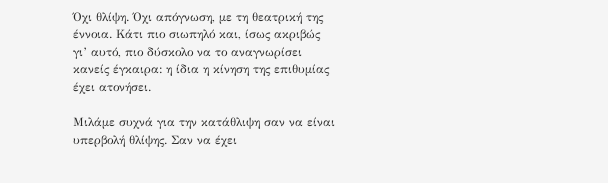Όχι θλίψη. Όχι απόγνωση, με τη θεατρική της έννοια. Κάτι πιο σιωπηλό και, ίσως ακριβώς γι’ αυτό, πιο δύσκολο να το αναγνωρίσει κανείς έγκαιρα: η ίδια η κίνηση της επιθυμίας έχει ατονήσει.

Μιλάμε συχνά για την κατάθλιψη σαν να είναι υπερβολή θλίψης. Σαν να έχει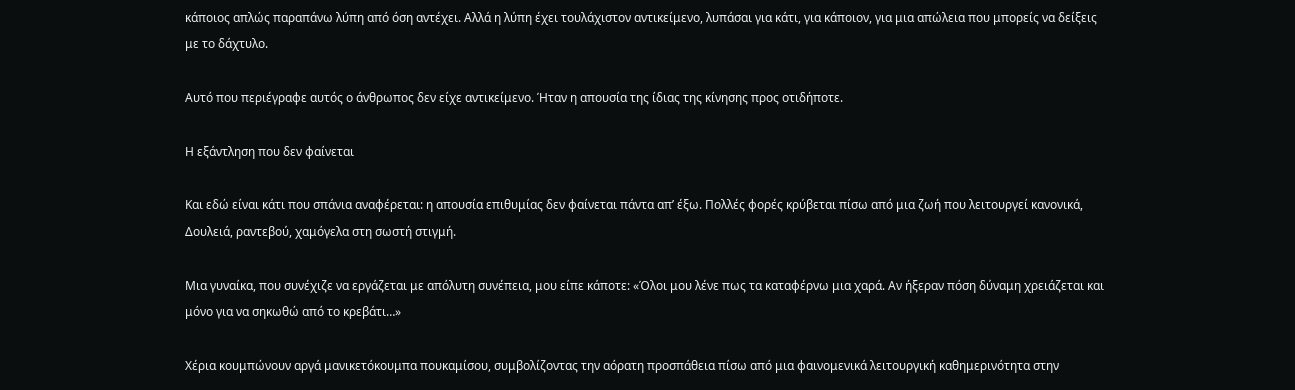κάποιος απλώς παραπάνω λύπη από όση αντέχει. Αλλά η λύπη έχει τουλάχιστον αντικείμενο, λυπάσαι για κάτι, για κάποιον, για μια απώλεια που μπορείς να δείξεις με το δάχτυλο.

Αυτό που περιέγραφε αυτός ο άνθρωπος δεν είχε αντικείμενο. Ήταν η απουσία της ίδιας της κίνησης προς οτιδήποτε.

Η εξάντληση που δεν φαίνεται

Και εδώ είναι κάτι που σπάνια αναφέρεται: η απουσία επιθυμίας δεν φαίνεται πάντα απ’ έξω. Πολλές φορές κρύβεται πίσω από μια ζωή που λειτουργεί κανονικά, Δουλειά, ραντεβού, χαμόγελα στη σωστή στιγμή.

Μια γυναίκα, που συνέχιζε να εργάζεται με απόλυτη συνέπεια, μου είπε κάποτε: «Όλοι μου λένε πως τα καταφέρνω μια χαρά. Αν ήξεραν πόση δύναμη χρειάζεται και μόνο για να σηκωθώ από το κρεβάτι…»

Χέρια κουμπώνουν αργά μανικετόκουμπα πουκαμίσου, συμβολίζοντας την αόρατη προσπάθεια πίσω από μια φαινομενικά λειτουργική καθημερινότητα στην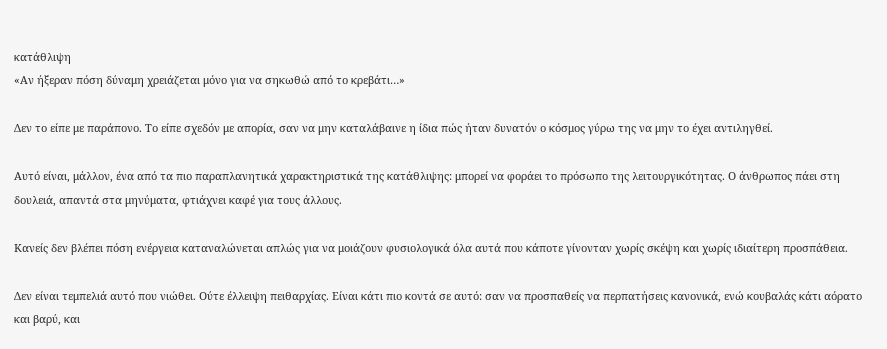κατάθλιψη
«Αν ήξεραν πόση δύναμη χρειάζεται μόνο για να σηκωθώ από το κρεβάτι…»

Δεν το είπε με παράπονο. Το είπε σχεδόν με απορία, σαν να μην καταλάβαινε η ίδια πώς ήταν δυνατόν ο κόσμος γύρω της να μην το έχει αντιληγθεί.

Αυτό είναι, μάλλον, ένα από τα πιο παραπλανητικά χαρακτηριστικά της κατάθλιψης: μπορεί να φοράει το πρόσωπο της λειτουργικότητας. Ο άνθρωπος πάει στη δουλειά, απαντά στα μηνύματα, φτιάχνει καφέ για τους άλλους.

Κανείς δεν βλέπει πόση ενέργεια καταναλώνεται απλώς για να μοιάζουν φυσιολογικά όλα αυτά που κάποτε γίνονταν χωρίς σκέψη και χωρίς ιδιαίτερη προσπάθεια.

Δεν είναι τεμπελιά αυτό που νιώθει. Ούτε έλλειψη πειθαρχίας. Είναι κάτι πιο κοντά σε αυτό: σαν να προσπαθείς να περπατήσεις κανονικά, ενώ κουβαλάς κάτι αόρατο και βαρύ, και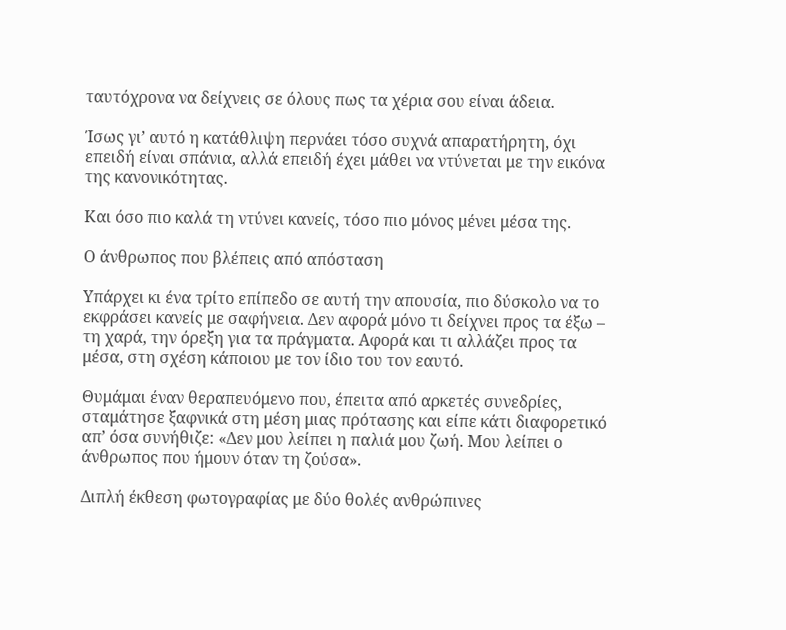ταυτόχρονα να δείχνεις σε όλους πως τα χέρια σου είναι άδεια.

Ίσως γι’ αυτό η κατάθλιψη περνάει τόσο συχνά απαρατήρητη, όχι επειδή είναι σπάνια, αλλά επειδή έχει μάθει να ντύνεται με την εικόνα της κανονικότητας.

Και όσο πιο καλά τη ντύνει κανείς, τόσο πιο μόνος μένει μέσα της.

Ο άνθρωπος που βλέπεις από απόσταση

Υπάρχει κι ένα τρίτο επίπεδο σε αυτή την απουσία, πιο δύσκολο να το εκφράσει κανείς με σαφήνεια. Δεν αφορά μόνο τι δείχνει προς τα έξω – τη χαρά, την όρεξη για τα πράγματα. Αφορά και τι αλλάζει προς τα μέσα, στη σχέση κάποιου με τον ίδιο του τον εαυτό.

Θυμάμαι έναν θεραπευόμενο που, έπειτα από αρκετές συνεδρίες, σταμάτησε ξαφνικά στη μέση μιας πρότασης και είπε κάτι διαφορετικό απ’ όσα συνήθιζε: «Δεν μου λείπει η παλιά μου ζωή. Μου λείπει ο άνθρωπος που ήμουν όταν τη ζούσα».

Διπλή έκθεση φωτογραφίας με δύο θολές ανθρώπινες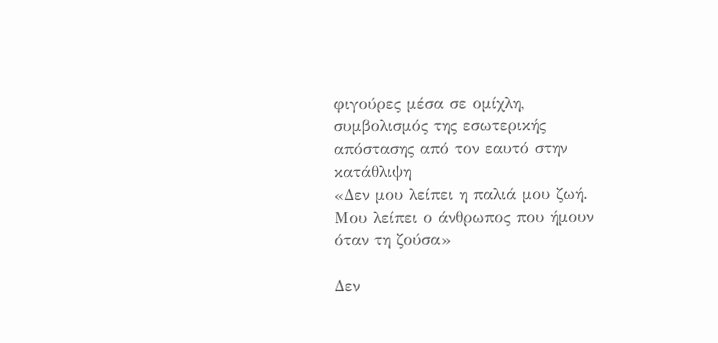φιγούρες μέσα σε ομίχλη, συμβολισμός της εσωτερικής απόστασης από τον εαυτό στην κατάθλιψη
«Δεν μου λείπει η παλιά μου ζωή. Μου λείπει ο άνθρωπος που ήμουν όταν τη ζούσα»

Δεν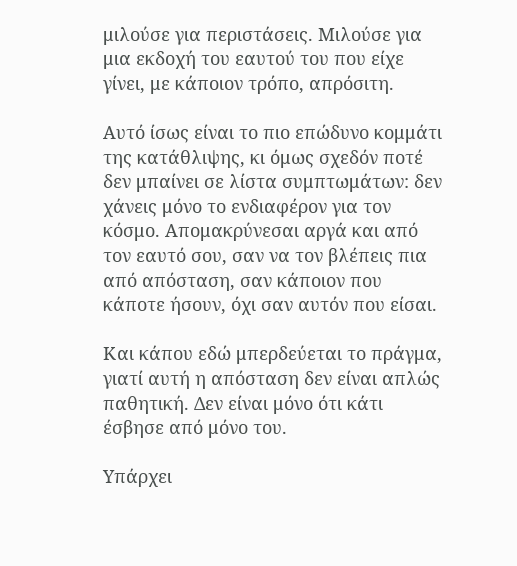μιλούσε για περιστάσεις. Μιλούσε για μια εκδοχή του εαυτού του που είχε γίνει, με κάποιον τρόπο, απρόσιτη.

Αυτό ίσως είναι το πιο επώδυνο κομμάτι της κατάθλιψης, κι όμως σχεδόν ποτέ δεν μπαίνει σε λίστα συμπτωμάτων: δεν χάνεις μόνο το ενδιαφέρον για τον κόσμο. Απομακρύνεσαι αργά και από τον εαυτό σου, σαν να τον βλέπεις πια από απόσταση, σαν κάποιον που κάποτε ήσουν, όχι σαν αυτόν που είσαι.

Και κάπου εδώ μπερδεύεται το πράγμα, γιατί αυτή η απόσταση δεν είναι απλώς παθητική. Δεν είναι μόνο ότι κάτι έσβησε από μόνο του.

Υπάρχει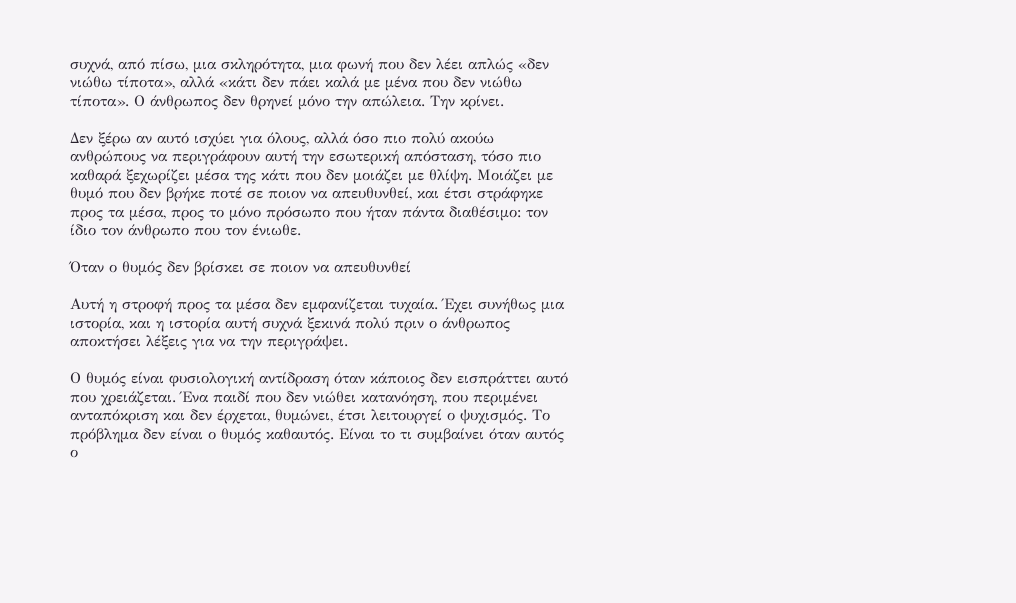συχνά, από πίσω, μια σκληρότητα, μια φωνή που δεν λέει απλώς «δεν νιώθω τίποτα», αλλά «κάτι δεν πάει καλά με μένα που δεν νιώθω τίποτα». Ο άνθρωπος δεν θρηνεί μόνο την απώλεια. Την κρίνει.

Δεν ξέρω αν αυτό ισχύει για όλους, αλλά όσο πιο πολύ ακούω ανθρώπους να περιγράφουν αυτή την εσωτερική απόσταση, τόσο πιο καθαρά ξεχωρίζει μέσα της κάτι που δεν μοιάζει με θλίψη. Μοιάζει με θυμό που δεν βρήκε ποτέ σε ποιον να απευθυνθεί, και έτσι στράφηκε προς τα μέσα, προς το μόνο πρόσωπο που ήταν πάντα διαθέσιμο: τον ίδιο τον άνθρωπο που τον ένιωθε.

Όταν ο θυμός δεν βρίσκει σε ποιον να απευθυνθεί

Αυτή η στροφή προς τα μέσα δεν εμφανίζεται τυχαία. Έχει συνήθως μια ιστορία, και η ιστορία αυτή συχνά ξεκινά πολύ πριν ο άνθρωπος αποκτήσει λέξεις για να την περιγράψει.

Ο θυμός είναι φυσιολογική αντίδραση όταν κάποιος δεν εισπράττει αυτό που χρειάζεται. Ένα παιδί που δεν νιώθει κατανόηση, που περιμένει ανταπόκριση και δεν έρχεται, θυμώνει, έτσι λειτουργεί ο ψυχισμός. Το πρόβλημα δεν είναι ο θυμός καθαυτός. Είναι το τι συμβαίνει όταν αυτός ο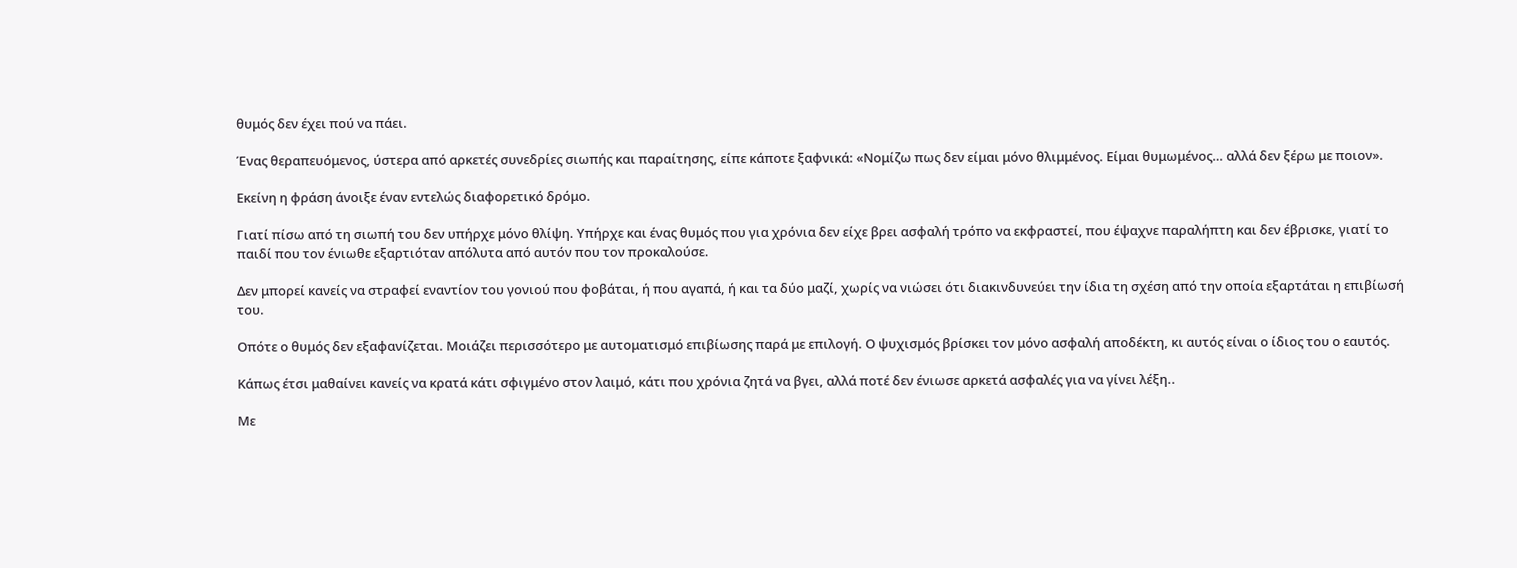θυμός δεν έχει πού να πάει.

Ένας θεραπευόμενος, ύστερα από αρκετές συνεδρίες σιωπής και παραίτησης, είπε κάποτε ξαφνικά: «Νομίζω πως δεν είμαι μόνο θλιμμένος. Είμαι θυμωμένος… αλλά δεν ξέρω με ποιον».

Εκείνη η φράση άνοιξε έναν εντελώς διαφορετικό δρόμο.

Γιατί πίσω από τη σιωπή του δεν υπήρχε μόνο θλίψη. Υπήρχε και ένας θυμός που για χρόνια δεν είχε βρει ασφαλή τρόπο να εκφραστεί, που έψαχνε παραλήπτη και δεν έβρισκε, γιατί το παιδί που τον ένιωθε εξαρτιόταν απόλυτα από αυτόν που τον προκαλούσε.

Δεν μπορεί κανείς να στραφεί εναντίον του γονιού που φοβάται, ή που αγαπά, ή και τα δύο μαζί, χωρίς να νιώσει ότι διακινδυνεύει την ίδια τη σχέση από την οποία εξαρτάται η επιβίωσή του.

Οπότε ο θυμός δεν εξαφανίζεται. Μοιάζει περισσότερο με αυτοματισμό επιβίωσης παρά με επιλογή. Ο ψυχισμός βρίσκει τον μόνο ασφαλή αποδέκτη, κι αυτός είναι ο ίδιος του ο εαυτός.

Κάπως έτσι μαθαίνει κανείς να κρατά κάτι σφιγμένο στον λαιμό, κάτι που χρόνια ζητά να βγει, αλλά ποτέ δεν ένιωσε αρκετά ασφαλές για να γίνει λέξη..

Με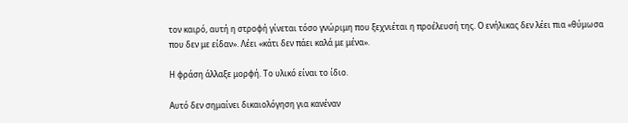τον καιρό, αυτή η στροφή γίνεται τόσο γνώριμη που ξεχνιέται η προέλευσή της. Ο ενήλικας δεν λέει πια «θύμωσα που δεν με είδαν». Λέει «κάτι δεν πάει καλά με μένα».

Η φράση άλλαξε μορφή. Το υλικό είναι το ίδιο.

Αυτό δεν σημαίνει δικαιολόγηση για κανέναν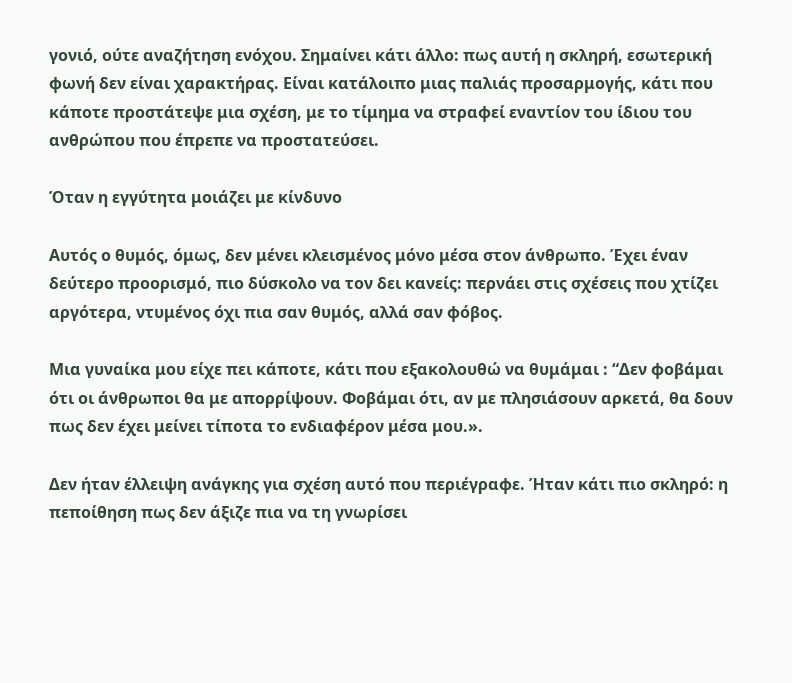γονιό, ούτε αναζήτηση ενόχου. Σημαίνει κάτι άλλο: πως αυτή η σκληρή, εσωτερική φωνή δεν είναι χαρακτήρας. Είναι κατάλοιπο μιας παλιάς προσαρμογής, κάτι που κάποτε προστάτεψε μια σχέση, με το τίμημα να στραφεί εναντίον του ίδιου του ανθρώπου που έπρεπε να προστατεύσει.

Όταν η εγγύτητα μοιάζει με κίνδυνο

Αυτός ο θυμός, όμως, δεν μένει κλεισμένος μόνο μέσα στον άνθρωπο. Έχει έναν δεύτερο προορισμό, πιο δύσκολο να τον δει κανείς: περνάει στις σχέσεις που χτίζει αργότερα, ντυμένος όχι πια σαν θυμός, αλλά σαν φόβος.

Μια γυναίκα μου είχε πει κάποτε, κάτι που εξακολουθώ να θυμάμαι : “Δεν φοβάμαι ότι οι άνθρωποι θα με απορρίψουν. Φοβάμαι ότι, αν με πλησιάσουν αρκετά, θα δουν πως δεν έχει μείνει τίποτα το ενδιαφέρον μέσα μου.».

Δεν ήταν έλλειψη ανάγκης για σχέση αυτό που περιέγραφε. Ήταν κάτι πιο σκληρό: η πεποίθηση πως δεν άξιζε πια να τη γνωρίσει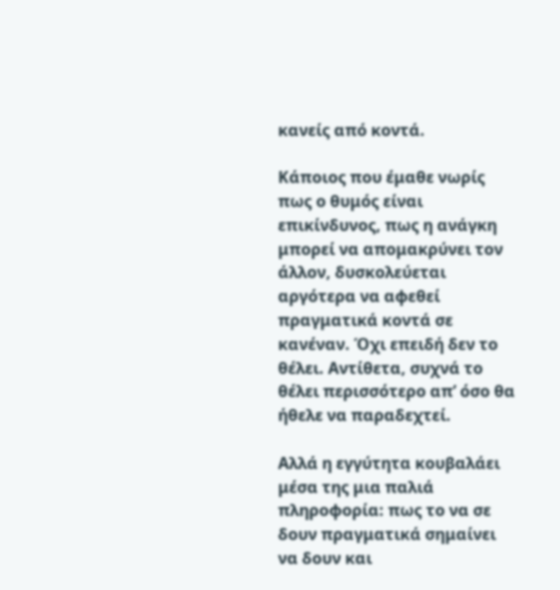κανείς από κοντά.

Κάποιος που έμαθε νωρίς πως ο θυμός είναι επικίνδυνος, πως η ανάγκη μπορεί να απομακρύνει τον άλλον, δυσκολεύεται αργότερα να αφεθεί πραγματικά κοντά σε κανέναν. Όχι επειδή δεν το θέλει. Αντίθετα, συχνά το θέλει περισσότερο απ’ όσο θα ήθελε να παραδεχτεί.

Αλλά η εγγύτητα κουβαλάει μέσα της μια παλιά πληροφορία: πως το να σε δουν πραγματικά σημαίνει να δουν και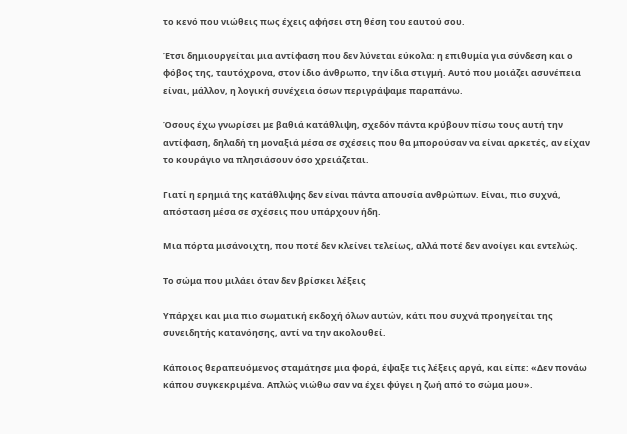το κενό που νιώθεις πως έχεις αφήσει στη θέση του εαυτού σου.

Έτσι δημιουργείται μια αντίφαση που δεν λύνεται εύκολα: η επιθυμία για σύνδεση και ο φόβος της, ταυτόχρονα, στον ίδιο άνθρωπο, την ίδια στιγμή. Αυτό που μοιάζει ασυνέπεια είναι, μάλλον, η λογική συνέχεια όσων περιγράψαμε παραπάνω.

Όσους έχω γνωρίσει με βαθιά κατάθλιψη, σχεδόν πάντα κρύβουν πίσω τους αυτή την αντίφαση, δηλαδή τη μοναξιά μέσα σε σχέσεις που θα μπορούσαν να είναι αρκετές, αν είχαν το κουράγιο να πλησιάσουν όσο χρειάζεται.

Γιατί η ερημιά της κατάθλιψης δεν είναι πάντα απουσία ανθρώπων. Είναι, πιο συχνά, απόσταση μέσα σε σχέσεις που υπάρχουν ήδη.

Μια πόρτα μισάνοιχτη, που ποτέ δεν κλείνει τελείως, αλλά ποτέ δεν ανοίγει και εντελώς.

Το σώμα που μιλάει όταν δεν βρίσκει λέξεις

Υπάρχει και μια πιο σωματική εκδοχή όλων αυτών, κάτι που συχνά προηγείται της συνειδητής κατανόησης, αντί να την ακολουθεί.

Κάποιος θεραπευόμενος σταμάτησε μια φορά, έψαξε τις λέξεις αργά, και είπε: «Δεν πονάω κάπου συγκεκριμένα. Απλώς νιώθω σαν να έχει φύγει η ζωή από το σώμα μου».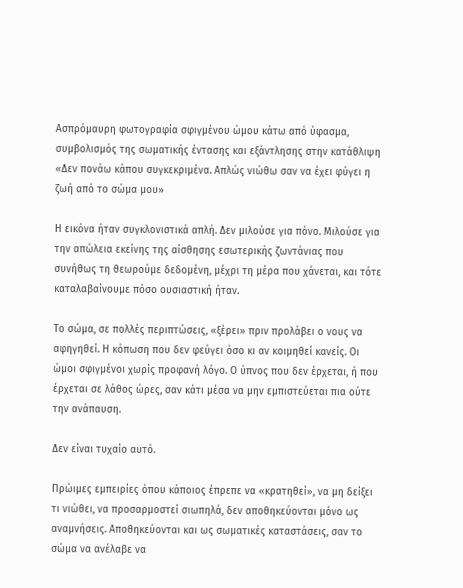Ασπρόμαυρη φωτογραφία σφιγμένου ώμου κάτω από ύφασμα, συμβολισμός της σωματικής έντασης και εξάντλησης στην κατάθλιψη
«Δεν πονάω κάπου συγκεκριμένα. Απλώς νιώθω σαν να έχει φύγει η ζωή από το σώμα μου»

Η εικόνα ήταν συγκλονιστικά απλή. Δεν μιλούσε για πόνο. Μιλούσε για την απώλεια εκείνης της αίσθησης εσωτερικής ζωντάνιας που συνήθως τη θεωρούμε δεδομένη, μέχρι τη μέρα που χάνεται, και τότε καταλαβαίνουμε πόσο ουσιαστική ήταν.

Το σώμα, σε πολλές περιπτώσεις, «ξέρει» πριν προλάβει ο νους να αφηγηθεί. Η κόπωση που δεν φεύγει όσο κι αν κοιμηθεί κανείς. Οι ώμοι σφιγμένοι χωρίς προφανή λόγο. Ο ύπνος που δεν έρχεται, ή που έρχεται σε λάθος ώρες, σαν κάτι μέσα να μην εμπιστεύεται πια ούτε την ανάπαυση.

Δεν είναι τυχαίο αυτό.

Πρώιμες εμπειρίες όπου κάποιος έπρεπε να «κρατηθεί», να μη δείξει τι νιώθει, να προσαρμοστεί σιωπηλά, δεν αποθηκεύονται μόνο ως αναμνήσεις. Αποθηκεύονται και ως σωματικές καταστάσεις, σαν το σώμα να ανέλαβε να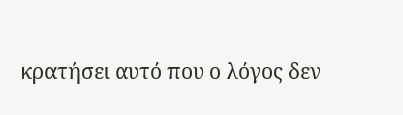κρατήσει αυτό που ο λόγος δεν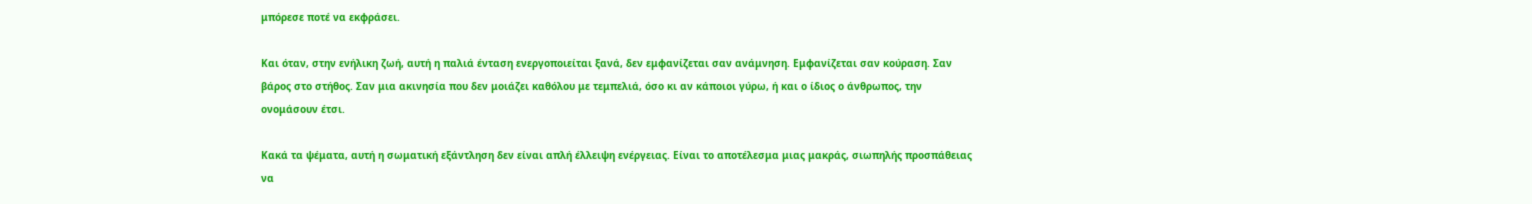μπόρεσε ποτέ να εκφράσει.

Και όταν, στην ενήλικη ζωή, αυτή η παλιά ένταση ενεργοποιείται ξανά, δεν εμφανίζεται σαν ανάμνηση. Εμφανίζεται σαν κούραση. Σαν βάρος στο στήθος. Σαν μια ακινησία που δεν μοιάζει καθόλου με τεμπελιά, όσο κι αν κάποιοι γύρω, ή και ο ίδιος ο άνθρωπος, την ονομάσουν έτσι.

Κακά τα ψέματα, αυτή η σωματική εξάντληση δεν είναι απλή έλλειψη ενέργειας. Είναι το αποτέλεσμα μιας μακράς, σιωπηλής προσπάθειας να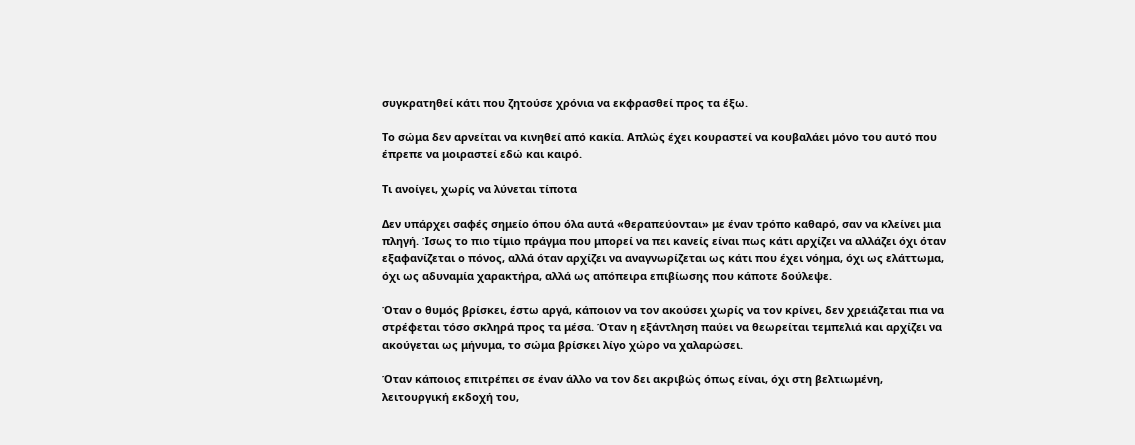συγκρατηθεί κάτι που ζητούσε χρόνια να εκφρασθεί προς τα έξω.

Το σώμα δεν αρνείται να κινηθεί από κακία. Απλώς έχει κουραστεί να κουβαλάει μόνο του αυτό που έπρεπε να μοιραστεί εδώ και καιρό.

Τι ανοίγει, χωρίς να λύνεται τίποτα

Δεν υπάρχει σαφές σημείο όπου όλα αυτά «θεραπεύονται» με έναν τρόπο καθαρό, σαν να κλείνει μια πληγή. Ίσως το πιο τίμιο πράγμα που μπορεί να πει κανείς είναι πως κάτι αρχίζει να αλλάζει όχι όταν εξαφανίζεται ο πόνος, αλλά όταν αρχίζει να αναγνωρίζεται ως κάτι που έχει νόημα, όχι ως ελάττωμα, όχι ως αδυναμία χαρακτήρα, αλλά ως απόπειρα επιβίωσης που κάποτε δούλεψε.

Όταν ο θυμός βρίσκει, έστω αργά, κάποιον να τον ακούσει χωρίς να τον κρίνει, δεν χρειάζεται πια να στρέφεται τόσο σκληρά προς τα μέσα. Όταν η εξάντληση παύει να θεωρείται τεμπελιά και αρχίζει να ακούγεται ως μήνυμα, το σώμα βρίσκει λίγο χώρο να χαλαρώσει.

Όταν κάποιος επιτρέπει σε έναν άλλο να τον δει ακριβώς όπως είναι, όχι στη βελτιωμένη, λειτουργική εκδοχή του,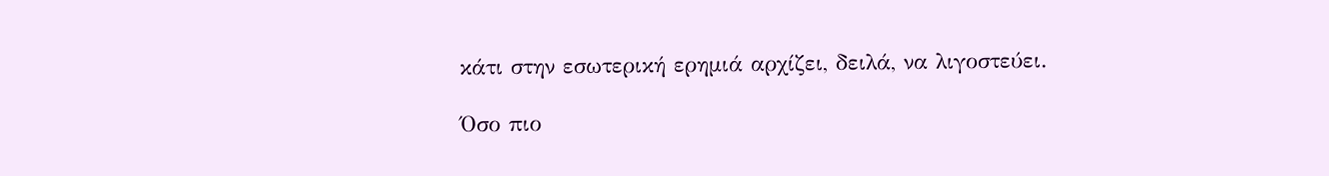κάτι στην εσωτερική ερημιά αρχίζει, δειλά, να λιγοστεύει.

Όσο πιο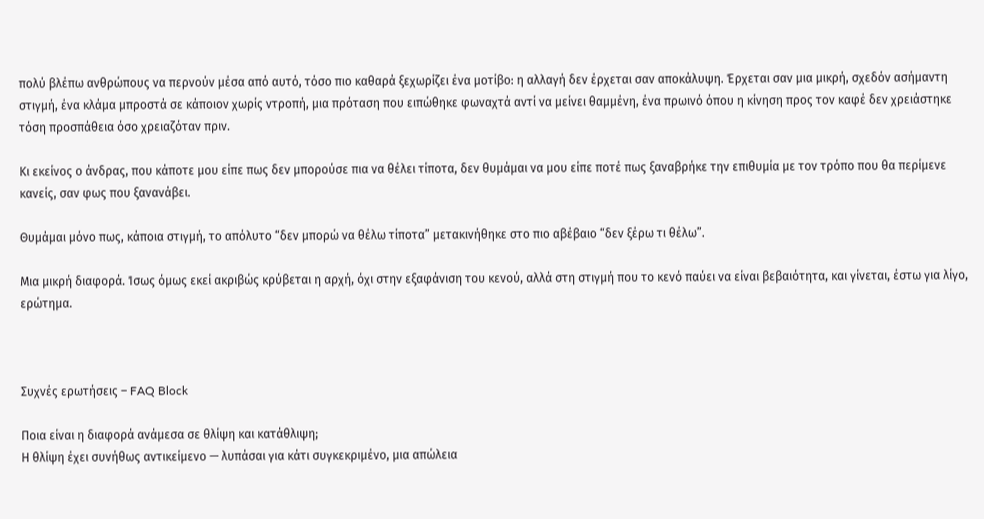πολύ βλέπω ανθρώπους να περνούν μέσα από αυτό, τόσο πιο καθαρά ξεχωρίζει ένα μοτίβο: η αλλαγή δεν έρχεται σαν αποκάλυψη. Έρχεται σαν μια μικρή, σχεδόν ασήμαντη στιγμή, ένα κλάμα μπροστά σε κάποιον χωρίς ντροπή, μια πρόταση που ειπώθηκε φωναχτά αντί να μείνει θαμμένη, ένα πρωινό όπου η κίνηση προς τον καφέ δεν χρειάστηκε τόση προσπάθεια όσο χρειαζόταν πριν.

Κι εκείνος ο άνδρας, που κάποτε μου είπε πως δεν μπορούσε πια να θέλει τίποτα, δεν θυμάμαι να μου είπε ποτέ πως ξαναβρήκε την επιθυμία με τον τρόπο που θα περίμενε κανείς, σαν φως που ξανανάβει.

Θυμάμαι μόνο πως, κάποια στιγμή, το απόλυτο “δεν μπορώ να θέλω τίποτα” μετακινήθηκε στο πιο αβέβαιο “δεν ξέρω τι θέλω”.

Μια μικρή διαφορά. Ίσως όμως εκεί ακριβώς κρύβεται η αρχή, όχι στην εξαφάνιση του κενού, αλλά στη στιγμή που το κενό παύει να είναι βεβαιότητα, και γίνεται, έστω για λίγο, ερώτημα.



Συχνές ερωτήσεις – FAQ Block

Ποια είναι η διαφορά ανάμεσα σε θλίψη και κατάθλιψη;
Η θλίψη έχει συνήθως αντικείμενο — λυπάσαι για κάτι συγκεκριμένο, μια απώλεια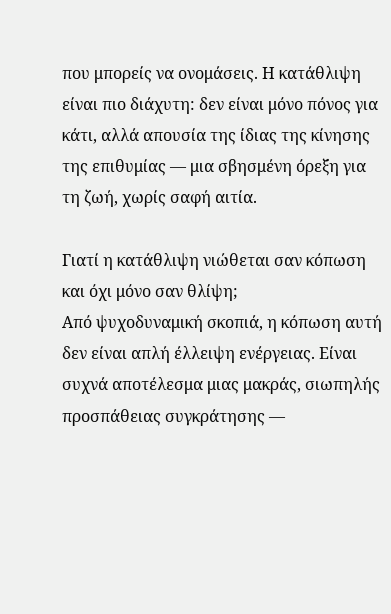που μπορείς να ονομάσεις. Η κατάθλιψη είναι πιο διάχυτη: δεν είναι μόνο πόνος για κάτι, αλλά απουσία της ίδιας της κίνησης της επιθυμίας — μια σβησμένη όρεξη για τη ζωή, χωρίς σαφή αιτία.

Γιατί η κατάθλιψη νιώθεται σαν κόπωση και όχι μόνο σαν θλίψη;
Από ψυχοδυναμική σκοπιά, η κόπωση αυτή δεν είναι απλή έλλειψη ενέργειας. Είναι συχνά αποτέλεσμα μιας μακράς, σιωπηλής προσπάθειας συγκράτησης —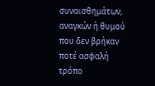συναισθημάτων, αναγκών ή θυμού που δεν βρήκαν ποτέ ασφαλή τρόπο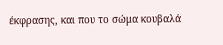έκφρασης, και που το σώμα κουβαλά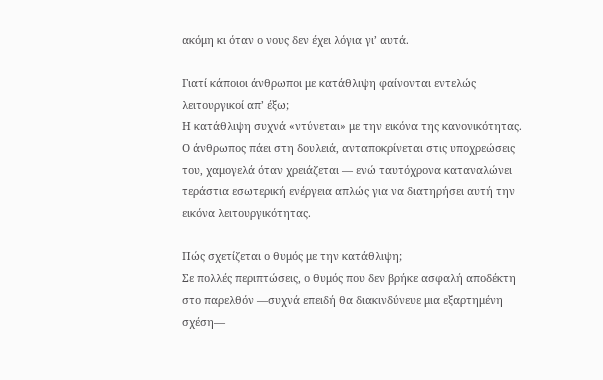ακόμη κι όταν ο νους δεν έχει λόγια γι’ αυτά.

Γιατί κάποιοι άνθρωποι με κατάθλιψη φαίνονται εντελώς λειτουργικοί απ’ έξω;
Η κατάθλιψη συχνά «ντύνεται» με την εικόνα της κανονικότητας. Ο άνθρωπος πάει στη δουλειά, ανταποκρίνεται στις υποχρεώσεις του, χαμογελά όταν χρειάζεται — ενώ ταυτόχρονα καταναλώνει τεράστια εσωτερική ενέργεια απλώς για να διατηρήσει αυτή την εικόνα λειτουργικότητας.

Πώς σχετίζεται ο θυμός με την κατάθλιψη;
Σε πολλές περιπτώσεις, ο θυμός που δεν βρήκε ασφαλή αποδέκτη στο παρελθόν —συχνά επειδή θα διακινδύνευε μια εξαρτημένη σχέση—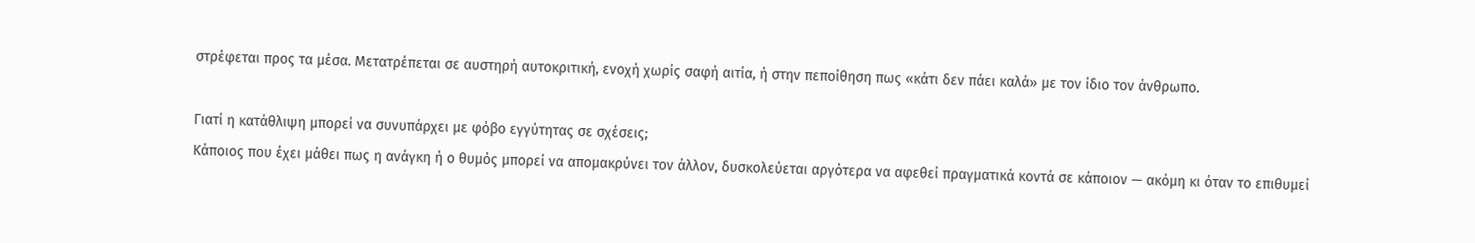στρέφεται προς τα μέσα. Μετατρέπεται σε αυστηρή αυτοκριτική, ενοχή χωρίς σαφή αιτία, ή στην πεποίθηση πως «κάτι δεν πάει καλά» με τον ίδιο τον άνθρωπο.

Γιατί η κατάθλιψη μπορεί να συνυπάρχει με φόβο εγγύτητας σε σχέσεις;
Κάποιος που έχει μάθει πως η ανάγκη ή ο θυμός μπορεί να απομακρύνει τον άλλον, δυσκολεύεται αργότερα να αφεθεί πραγματικά κοντά σε κάποιον — ακόμη κι όταν το επιθυμεί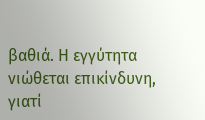βαθιά. Η εγγύτητα νιώθεται επικίνδυνη, γιατί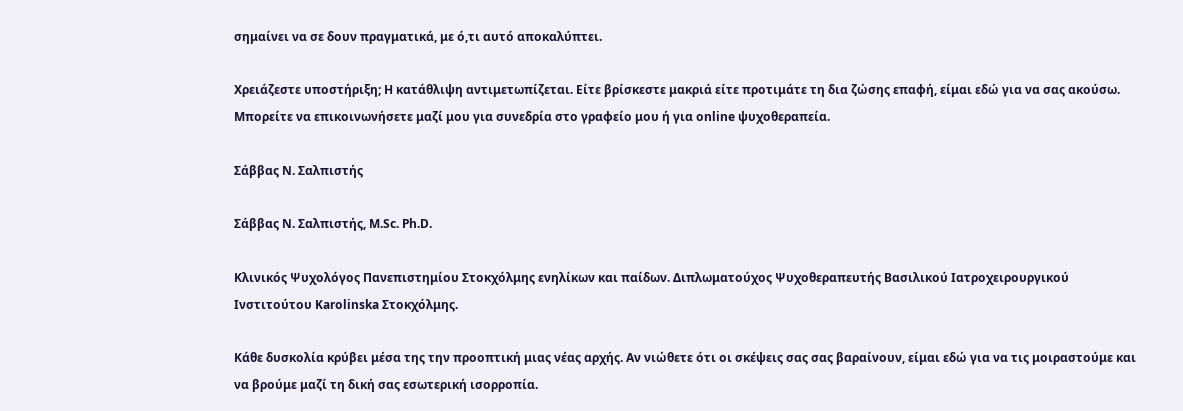σημαίνει να σε δουν πραγματικά, με ό,τι αυτό αποκαλύπτει.

Χρειάζεστε υποστήριξη; Η κατάθλιψη αντιμετωπίζεται. Είτε βρίσκεστε μακριά είτε προτιμάτε τη δια ζώσης επαφή, είμαι εδώ για να σας ακούσω.  Μπορείτε να επικοινωνήσετε μαζί μου για συνεδρία στο γραφείο μου ή για online ψυχοθεραπεία.

Σάββας Ν. Σαλπιστής

Σάββας Ν. Σαλπιστής, M.Sc. Ph.D.

Κλινικός Ψυχολόγος Πανεπιστημίου Στοκχόλμης ενηλίκων και παίδων. Διπλωματούχος Ψυχοθεραπευτής Βασιλικού Ιατροχειρουργικού Ινστιτούτου Karolinska Στοκχόλμης.

Κάθε δυσκολία κρύβει μέσα της την προοπτική μιας νέας αρχής. Αν νιώθετε ότι οι σκέψεις σας σας βαραίνουν, είμαι εδώ για να τις μοιραστούμε και να βρούμε μαζί τη δική σας εσωτερική ισορροπία.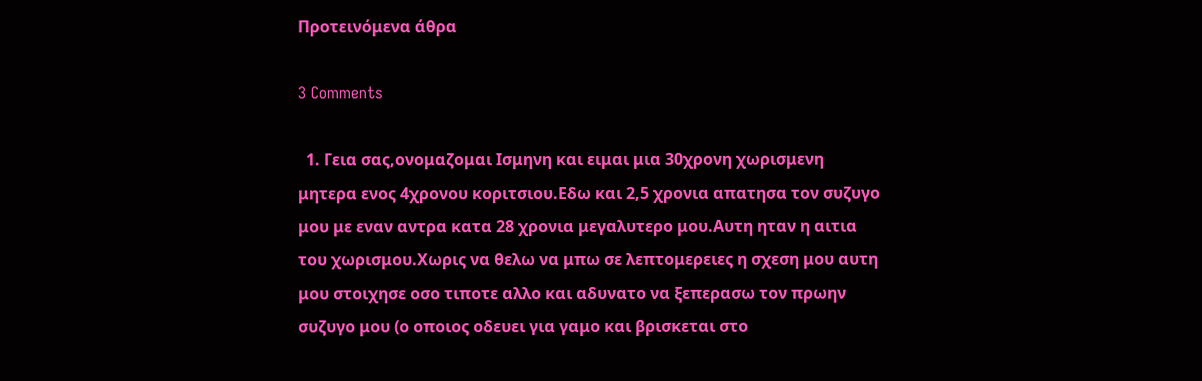Προτεινόμενα άθρα

3 Comments

  1. Γεια σας,ονομαζομαι Ισμηνη και ειμαι μια 30χρονη χωρισμενη μητερα ενος 4χρονου κοριτσιου.Εδω και 2,5 χρονια απατησα τον συζυγο μου με εναν αντρα κατα 28 χρονια μεγαλυτερο μου.Αυτη ηταν η αιτια του χωρισμου.Χωρις να θελω να μπω σε λεπτομερειες η σχεση μου αυτη μου στοιχησε οσο τιποτε αλλο και αδυνατο να ξεπερασω τον πρωην συζυγο μου (ο οποιος οδευει για γαμο και βρισκεται στο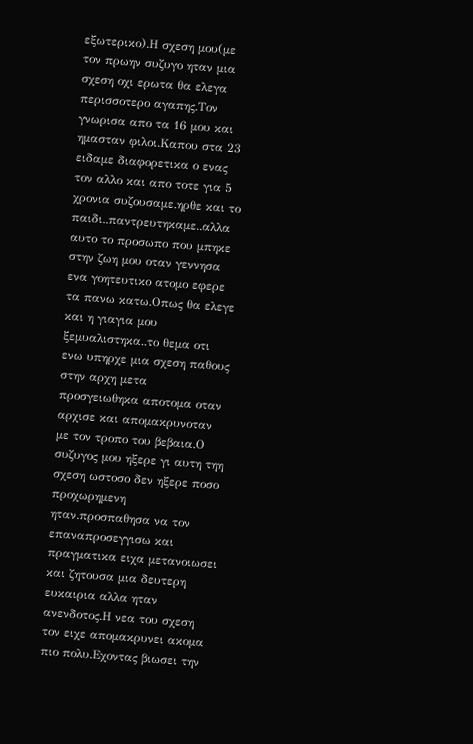εξωτερικο).Η σχεση μου(με τον πρωην συζυγο ηταν μια σχεση οχι ερωτα θα ελεγα περισσοτερο αγαπης.Τον γνωρισα απο τα 16 μου και ημασταν φιλοι.Καπου στα 23 ειδαμε διαφορετικα ο ενας τον αλλο και απο τοτε για 5 χρονια συζουσαμε.ηρθε και το παιδι..παντρευτηκαμε..αλλα αυτο το προσωπο που μπηκε στην ζωη μου οταν γεννησα ενα γοητευτικο ατομο εφερε τα πανω κατω.Οπως θα ελεγε και η γιαγια μου ξεμυαλιστηκα..το θεμα οτι ενω υπηρχε μια σχεση παθους στην αρχη μετα προσγειωθηκα αποτομα οταν αρχισε και απομακρυνοταν με τον τροπο του βεβαια.Ο συζυγος μου ηξερε γι αυτη τηη σχεση ωστοσο δεν ηξερε ποσο προχωρημενη ηταν.προσπαθησα να τον επαναπροσεγγισω και πραγματικα ειχα μετανοιωσει και ζητουσα μια δευτερη ευκαιρια αλλα ηταν ανενδοτος.Η νεα του σχεση τον ειχε απομακρυνει ακομα πιο πολυ.Εχοντας βιωσει την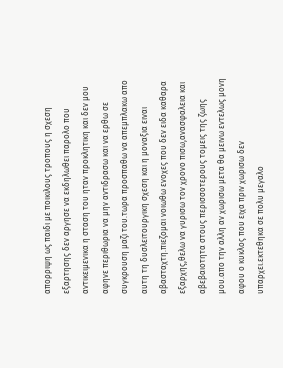απορριψη ως παιδι με ποικιλους τροπους η σχεση εξαρτησης δεν αργησε να εκδηλωθει παρολο που αντικειμενικα η σταση του ηταν προκλητικη και δεν μου αφηνε περιθωρια να μην αντιδρασω και να ερθω σε συγκρουση μαζι του.τωρα προσπαθω να απεμπλακω απο αυτη τη δυσλειτουργικη σχεση και η μοναξια ειναι αβασταχτη.πιεζομαι νοιωθω ενοχες που δεν ειδα καθαρα εξαρχης,θελω να γυρισω τον χρονο πισω,ανασφαλεια και αβεβαιοτητα στους περισσοτερους τομεις της ζωης μου.απο την αλλη αν χωρισω μετα θα μεινω εντελως μονη αφου ο κυκλος που ειχα πριν χωρισω δεν υπαρχει.εκτεθηκα σε πολυ μεγαλο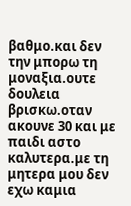βαθμο.και δεν την μπορω τη μοναξια.ουτε δουλεια βρισκω.οταν ακουνε 30 και με παιδι αστο καλυτερα.με τη μητερα μου δεν εχω καμια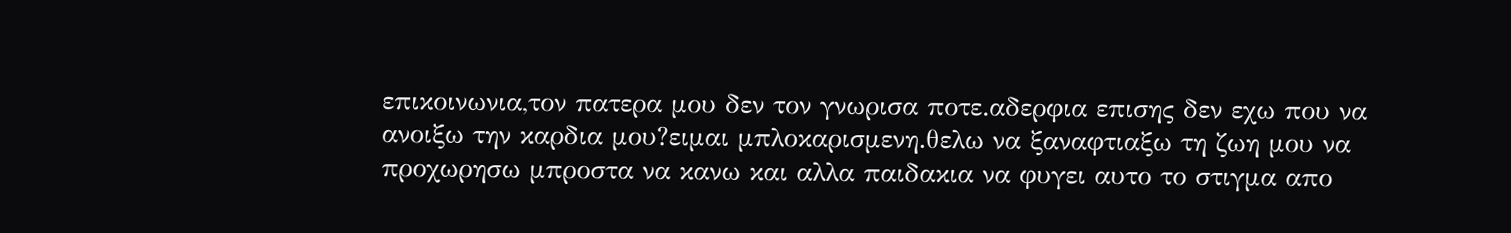επικοινωνια,τον πατερα μου δεν τον γνωρισα ποτε.αδερφια επισης δεν εχω που να ανοιξω την καρδια μου?ειμαι μπλοκαρισμενη.θελω να ξαναφτιαξω τη ζωη μου να προχωρησω μπροστα να κανω και αλλα παιδακια να φυγει αυτο το στιγμα απο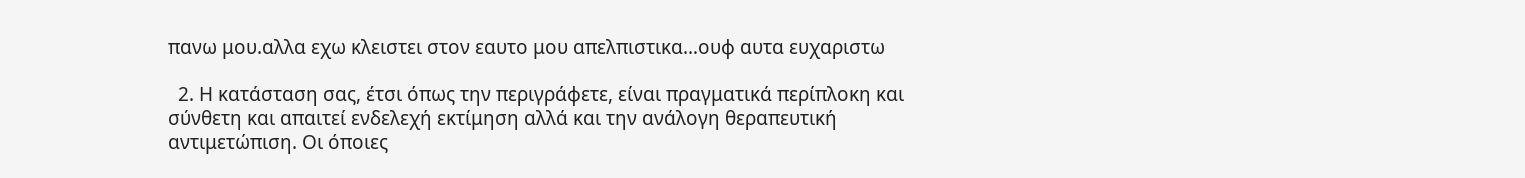πανω μου.αλλα εχω κλειστει στον εαυτο μου απελπιστικα…ουφ αυτα ευχαριστω

  2. Η κατάσταση σας, έτσι όπως την περιγράφετε, είναι πραγματικά περίπλοκη και σύνθετη και απαιτεί ενδελεχή εκτίμηση αλλά και την ανάλογη θεραπευτική αντιμετώπιση. Οι όποιες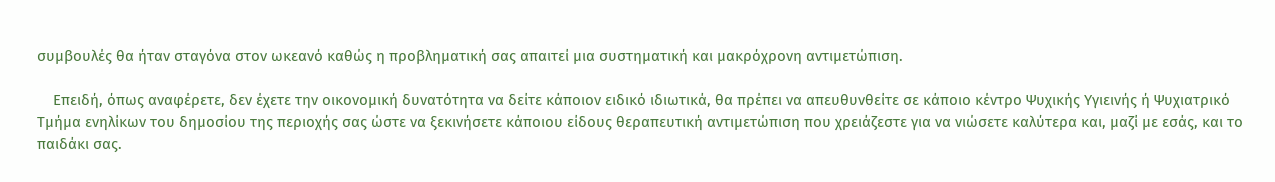συμβουλές θα ήταν σταγόνα στον ωκεανό καθώς η προβληματική σας απαιτεί μια συστηματική και μακρόχρονη αντιμετώπιση.

    Επειδή, όπως αναφέρετε, δεν έχετε την οικονομική δυνατότητα να δείτε κάποιον ειδικό ιδιωτικά, θα πρέπει να απευθυνθείτε σε κάποιο κέντρο Ψυχικής Υγιεινής ή Ψυχιατρικό Τμήμα ενηλίκων του δημοσίου της περιοχής σας ώστε να ξεκινήσετε κάποιου είδους θεραπευτική αντιμετώπιση που χρειάζεστε για να νιώσετε καλύτερα και, μαζί με εσάς, και το παιδάκι σας.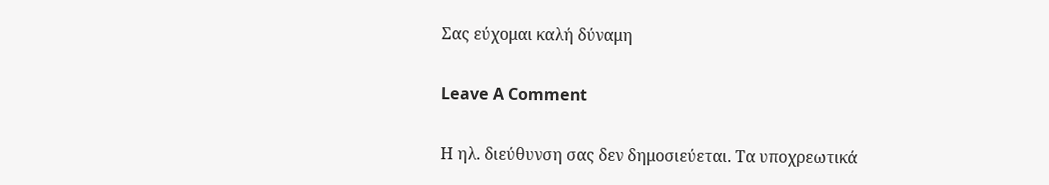Σας εύχομαι καλή δύναμη

Leave A Comment

Η ηλ. διεύθυνση σας δεν δημοσιεύεται. Τα υποχρεωτικά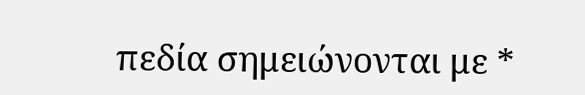πεδία σημειώνονται με *